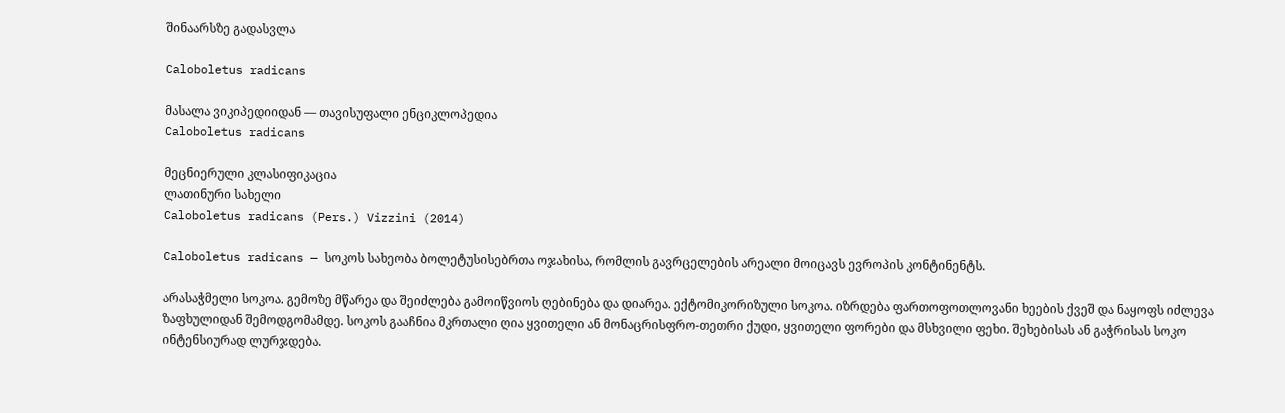შინაარსზე გადასვლა

Caloboletus radicans

მასალა ვიკიპედიიდან — თავისუფალი ენციკლოპედია
Caloboletus radicans

მეცნიერული კლასიფიკაცია
ლათინური სახელი
Caloboletus radicans (Pers.) Vizzini (2014)

Caloboletus radicans — სოკოს სახეობა ბოლეტუსისებრთა ოჯახისა, რომლის გავრცელების არეალი მოიცავს ევროპის კონტინენტს.

არასაჭმელი სოკოა. გემოზე მწარეა და შეიძლება გამოიწვიოს ღებინება და დიარეა. ექტომიკორიზული სოკოა. იზრდება ფართოფოთლოვანი ხეების ქვეშ და ნაყოფს იძლევა ზაფხულიდან შემოდგომამდე. სოკოს გააჩნია მკრთალი ღია ყვითელი ან მონაცრისფრო-თეთრი ქუდი, ყვითელი ფორები და მსხვილი ფეხი. შეხებისას ან გაჭრისას სოკო ინტენსიურად ლურჯდება.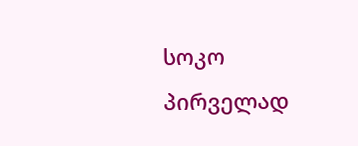სოკო პირველად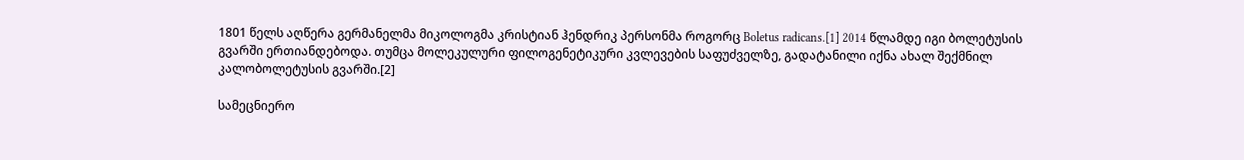1801 წელს აღწერა გერმანელმა მიკოლოგმა კრისტიან ჰენდრიკ პერსონმა როგორც Boletus radicans.[1] 2014 წლამდე იგი ბოლეტუსის გვარში ერთიანდებოდა. თუმცა მოლეკულური ფილოგენეტიკური კვლევების საფუძველზე, გადატანილი იქნა ახალ შექმნილ კალობოლეტუსის გვარში.[2]

სამეცნიერო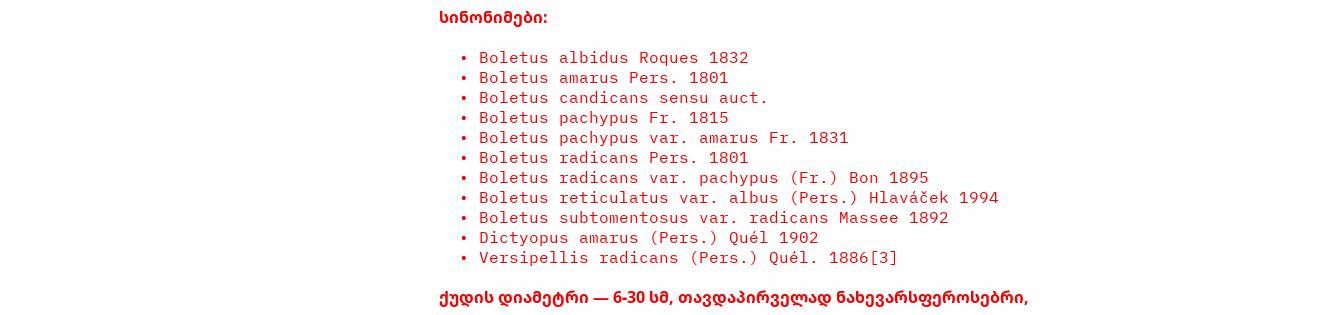სინონიმები:

  • Boletus albidus Roques 1832
  • Boletus amarus Pers. 1801
  • Boletus candicans sensu auct.
  • Boletus pachypus Fr. 1815
  • Boletus pachypus var. amarus Fr. 1831
  • Boletus radicans Pers. 1801
  • Boletus radicans var. pachypus (Fr.) Bon 1895
  • Boletus reticulatus var. albus (Pers.) Hlaváček 1994
  • Boletus subtomentosus var. radicans Massee 1892
  • Dictyopus amarus (Pers.) Quél 1902
  • Versipellis radicans (Pers.) Quél. 1886[3]

ქუდის დიამეტრი — 6-30 სმ, თავდაპირველად ნახევარსფეროსებრი,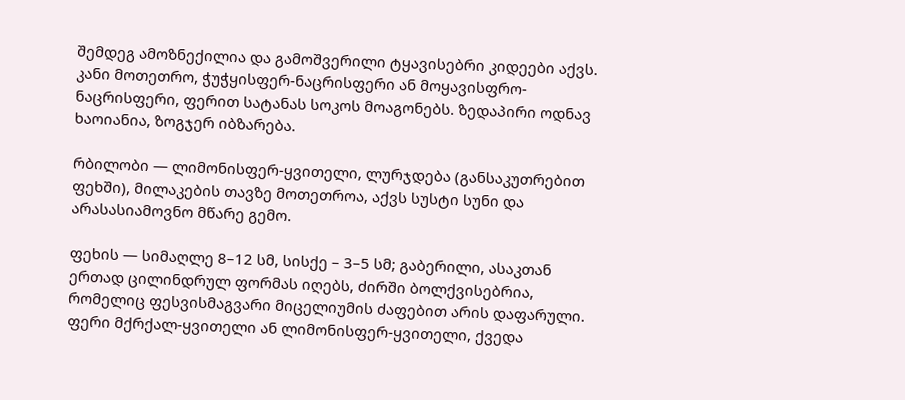შემდეგ ამოზნექილია და გამოშვერილი ტყავისებრი კიდეები აქვს. კანი მოთეთრო, ჭუჭყისფერ-ნაცრისფერი ან მოყავისფრო-ნაცრისფერი, ფერით სატანას სოკოს მოაგონებს. ზედაპირი ოდნავ ხაოიანია, ზოგჯერ იბზარება.

რბილობი — ლიმონისფერ-ყვითელი, ლურჯდება (განსაკუთრებით ფეხში), მილაკების თავზე მოთეთროა, აქვს სუსტი სუნი და არასასიამოვნო მწარე გემო.

ფეხის — სიმაღლე 8–12 სმ, სისქე – 3–5 სმ; გაბერილი, ასაკთან ერთად ცილინდრულ ფორმას იღებს, ძირში ბოლქვისებრია, რომელიც ფესვისმაგვარი მიცელიუმის ძაფებით არის დაფარული. ფერი მქრქალ-ყვითელი ან ლიმონისფერ-ყვითელი, ქვედა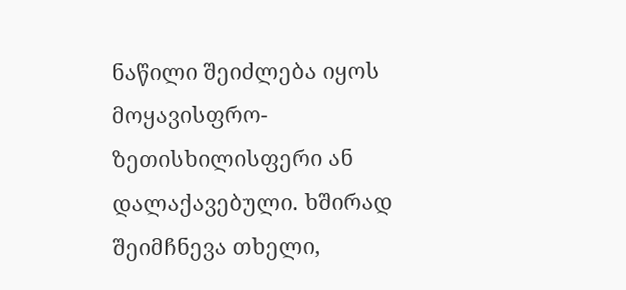ნაწილი შეიძლება იყოს მოყავისფრო-ზეთისხილისფერი ან დალაქავებული. ხშირად შეიმჩნევა თხელი,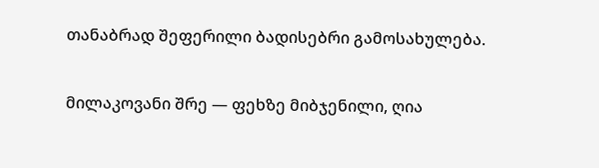თანაბრად შეფერილი ბადისებრი გამოსახულება.

მილაკოვანი შრე — ფეხზე მიბჯენილი, ღია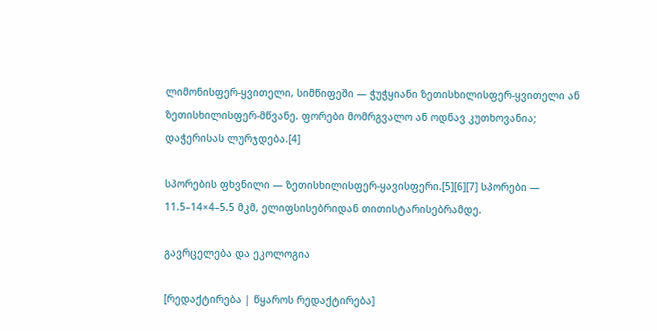ლიმონისფერ-ყვითელი, სიმწიფეში — ჭუჭყიანი ზეთისხილისფერ-ყვითელი ან ზეთისხილისფერ-მწვანე. ფორები მომრგვალო ან ოდნავ კუთხოვანია; დაჭერისას ლურჯდება.[4]

სპორების ფხვნილი — ზეთისხილისფერ-ყავისფერი.[5][6][7] სპორები — 11.5–14×4–5.5 მკმ, ელიფსისებრიდან თითისტარისებრამდე.

გავრცელება და ეკოლოგია

[რედაქტირება | წყაროს რედაქტირება]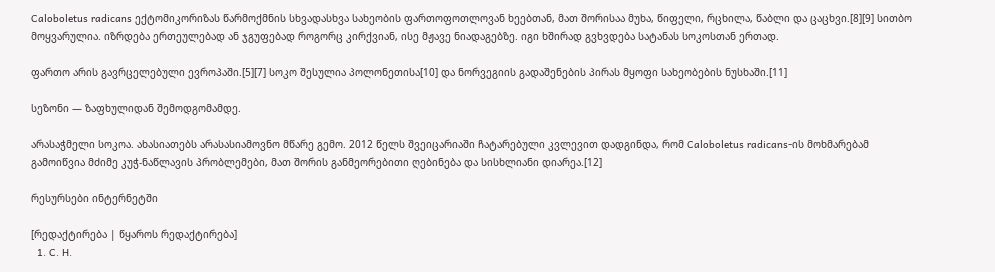Caloboletus radicans ექტომიკორიზას წარმოქმნის სხვადასხვა სახეობის ფართოფოთლოვან ხეებთან, მათ შორისაა მუხა, წიფელი, რცხილა, წაბლი და ცაცხვი.[8][9] სითბო მოყვარულია. იზრდება ერთეულებად ან ჯგუფებად როგორც კირქვიან, ისე მჟავე ნიადაგებზე. იგი ხშირად გვხვდება სატანას სოკოსთან ერთად.

ფართო არის გავრცელებული ევროპაში.[5][7] სოკო შესულია პოლონეთისა[10] და ნორვეგიის გადაშენების პირას მყოფი სახეობების ნუსხაში.[11]

სეზონი — ზაფხულიდან შემოდგომამდე.

არასაჭმელი სოკოა. ახასიათებს არასასიამოვნო მწარე გემო. 2012 წელს შვეიცარიაში ჩატარებული კვლევით დადგინდა, რომ Caloboletus radicans-ის მოხმარებამ გამოიწვია მძიმე კუჭ-ნაწლავის პრობლემები, მათ შორის განმეორებითი ღებინება და სისხლიანი დიარეა.[12]

რესურსები ინტერნეტში

[რედაქტირება | წყაროს რედაქტირება]
  1. C. H.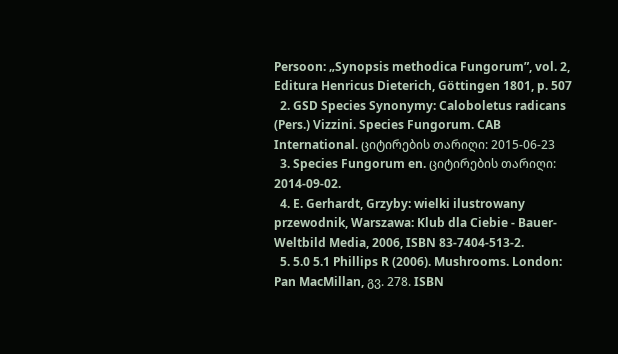Persoon: „Synopsis methodica Fungorum”, vol. 2, Editura Henricus Dieterich, Göttingen 1801, p. 507
  2. GSD Species Synonymy: Caloboletus radicans (Pers.) Vizzini. Species Fungorum. CAB International. ციტირების თარიღი: 2015-06-23
  3. Species Fungorum en. ციტირების თარიღი: 2014-09-02.
  4. E. Gerhardt, Grzyby: wielki ilustrowany przewodnik, Warszawa: Klub dla Ciebie - Bauer-Weltbild Media, 2006, ISBN 83-7404-513-2.
  5. 5.0 5.1 Phillips R (2006). Mushrooms. London: Pan MacMillan, გვ. 278. ISBN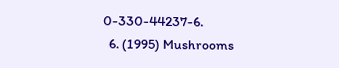0-330-44237-6.
  6. (1995) Mushrooms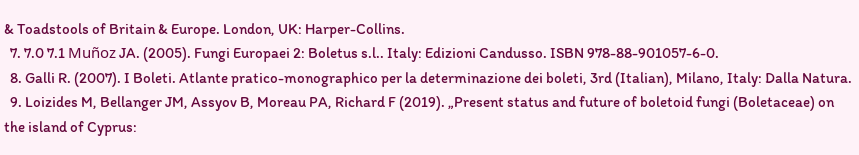& Toadstools of Britain & Europe. London, UK: Harper-Collins.
  7. 7.0 7.1 Muñoz JA. (2005). Fungi Europaei 2: Boletus s.l.. Italy: Edizioni Candusso. ISBN 978-88-901057-6-0.
  8. Galli R. (2007). I Boleti. Atlante pratico-monographico per la determinazione dei boleti, 3rd (Italian), Milano, Italy: Dalla Natura.
  9. Loizides M, Bellanger JM, Assyov B, Moreau PA, Richard F (2019). „Present status and future of boletoid fungi (Boletaceae) on the island of Cyprus: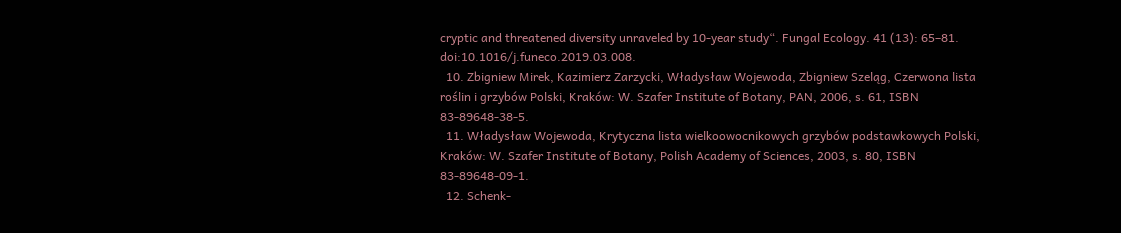cryptic and threatened diversity unraveled by 10-year study“. Fungal Ecology. 41 (13): 65–81. doi:10.1016/j.funeco.2019.03.008.
  10. Zbigniew Mirek, Kazimierz Zarzycki, Władysław Wojewoda, Zbigniew Szeląg, Czerwona lista roślin i grzybów Polski, Kraków: W. Szafer Institute of Botany, PAN, 2006, s. 61, ISBN 83-89648-38-5.
  11. Władysław Wojewoda, Krytyczna lista wielkoowocnikowych grzybów podstawkowych Polski, Kraków: W. Szafer Institute of Botany, Polish Academy of Sciences, 2003, s. 80, ISBN 83-89648-09-1.
  12. Schenk-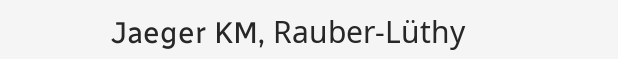Jaeger KM, Rauber-Lüthy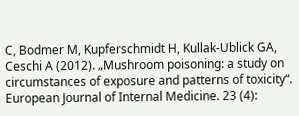C, Bodmer M, Kupferschmidt H, Kullak-Ublick GA, Ceschi A (2012). „Mushroom poisoning: a study on circumstances of exposure and patterns of toxicity“. European Journal of Internal Medicine. 23 (4):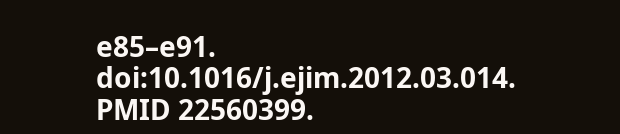e85–e91. doi:10.1016/j.ejim.2012.03.014. PMID 22560399.